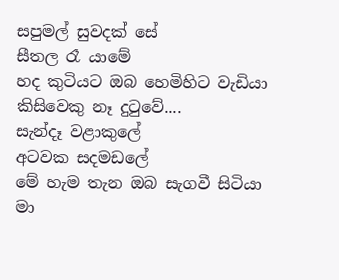සපුමල් සුවදක් සේ
සීතල රෑ යාමේ
හද කුටියට ඔබ හෙමිහිට වැඩියා
කිසිවෙකු නෑ දුටුවේ....
සැන්දෑ වළාකුලේ
අටවක සදමඩලේ
මේ හැම තැන ඔබ සැගවී සිටියා
මා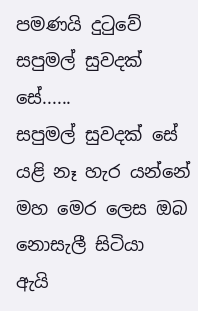පමණයි දුටුවේ
සපුමල් සුවදක් සේ......
සපුමල් සුවදක් සේ
යළි නෑ හැර යන්නේ
මහ මෙර ලෙස ඔබ
නොසැලී සිටියා
ඇයි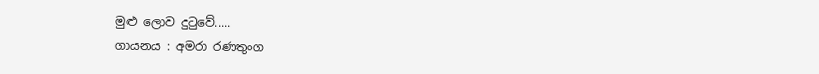මුළු ලොව දුටුවේ.....
ගායනය : අමරා රණතුංග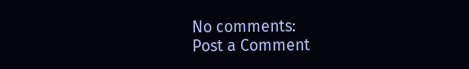No comments:
Post a Comment